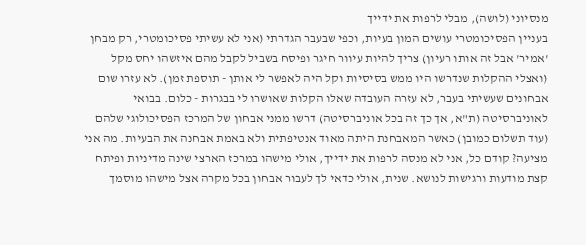מנסיוני (לושה), מבלי לרפות את ידייך
בעניין הפסיכומטרי עושים המון בעיות, וכפי שבעבר הגדרתי (אני לא עשיתי פסיכומטרי, רק מבחן 'אמיר' אבל זה אותו רעיון) צריך להיות עיוור חיגר ופיסח בשביל לקבל מהם איזשהו יחס מקל (ואצלי ההקלות שנדרשו היו ממש בסיסיות וקל היה לאפשר לי אותן - תוספת זמן). לא עזרו שום אבחונים שעשיתי בעבר, לא עזרה העובדה שאלו הקלות שאושרו לי בבגרות - כלום. בבואי לאוניברסיטה (ת"א, אך כך זה בכל אוניברסיטה) דרשו ממני אבחון של המרכז הפסיכולוגי שלהם (עוד תשלום כמובן) כאשר המאבחנת היתה מאוד אנטיפתית ולא באמת אבחנה את הבעיות. מה אני מציעה? קודם כל, אני לא מנסה לרפות את ידייך, אולי מישהו במרכז הארצי שינה מדיניות ופיתח קצת מודעות ורגישות לנושא. שנית, אולי כדאי לך לעבור אבחון בכל מקרה אצל מישהו מוסמך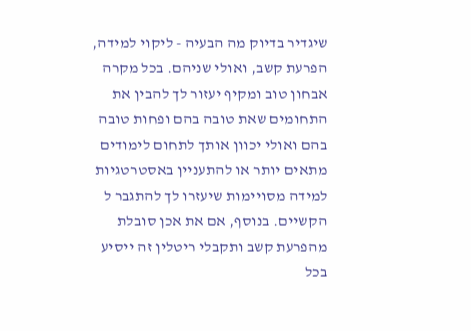שיגדיר בדיוק מה הבעיה - ליקוי למידה, הפרעת קשב, ואולי שניהם. בכל מקרה אבחון טוב ומקיף יעזור לך להבין את התחומים שאת טובה בהם ופחות טובה בהם ואולי יכוון אותך לתחום לימודים מתאים יותר או להתעניין באסטרטגיות למידה מסויימות שיעזרו לך להתגבר ל הקשיים. בנוסף, אם את אכן סובלת מהפרעת קשב ותקבלי ריטלין זה ייסיע בכל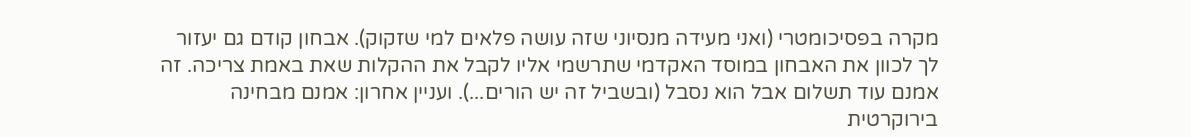מקרה בפסיכומטרי (ואני מעידה מנסיוני שזה עושה פלאים למי שזקוק). אבחון קודם גם יעזור לך לכוון את האבחון במוסד האקדמי שתרשמי אליו לקבל את ההקלות שאת באמת צריכה. זה אמנם עוד תשלום אבל הוא נסבל (ובשביל זה יש הורים...). ועניין אחרון: אמנם מבחינה בירוקרטית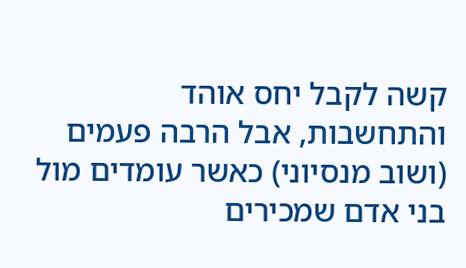קשה לקבל יחס אוהד והתחשבות, אבל הרבה פעמים (ושוב מנסיוני) כאשר עומדים מול בני אדם שמכירים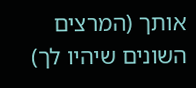אותך (המרצים השונים שיהיו לך)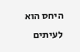היחס הוא לעיתים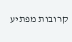קרובות מפתיע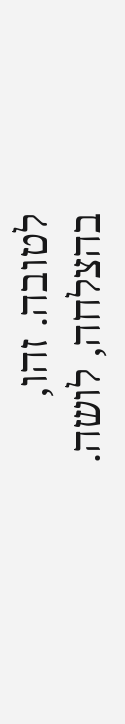לטובה. זהו, בהצלחה, לושה.